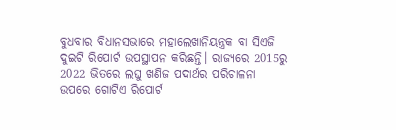ବୁଧବାର ବିଧାନସଭାରେ ମହାଲେଖାନିୟନ୍ତ୍ରକ ବା ସିଏଜି ଦୁଇଟି ରିପୋର୍ଟ ଉପସ୍ଥାପନ କରିଛନ୍ତି। ରାଜ୍ୟରେ 2015ରୁ 2022 ଭିତରେ ଲଘୁ ଖଣିଜ ପଦାର୍ଥର ପରିଚାଳନା ଉପରେ ଗୋଟିଏ ରିପୋର୍ଟ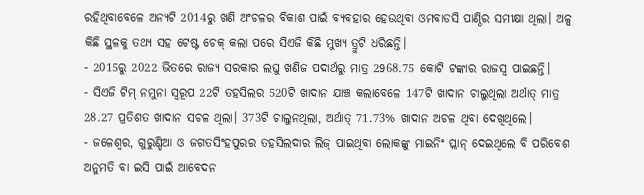ରହିଥିବାବେଳେ ଅନ୍ୟଟି 2014ରୁ ଖଣି ଅଂଚଳର ବିକାଶ ପାଇଁ ବ୍ୟବହାର ହେଉଥିବା ଓମବାଡସି ପାଣ୍ଠିର ସମୀକ୍ଷା ଥିଲା। ଅଳ୍ପ କିଛି ସ୍ଥଳକୁ ତଥ୍ୟ ସହ ଟେଷ୍ଟ ଚେକ୍ କଲା ପରେ ସିଏଜି କିଛି ମୁଖ୍ୟ ତ୍ରୁଟି ଧରିଛନ୍ତି।
- 2015ରୁ 2022 ଭିତରେ ରାଜ୍ୟ ସରକାର ଲଘୁ ଖଣିଜ ପଦାର୍ଥରୁ ମାତ୍ର 2968.75 କୋଟି ଟଙ୍କାର ରାଜସ୍ୱ ପାଇଛନ୍ତି।
- ସିଏଜି ଟିମ୍ ନମୁନା ସ୍ୱରୂପ 22ଟି ତହସିଲର 520ଟି ଖାଦାନ ଯାଞ୍ଚ କଲାବେଳେ 147ଟି ଖାଦାନ ଚାଲୁଥିଲା ଅର୍ଥାତ୍ ମାତ୍ର 28.27 ପ୍ରତିଶତ ଖାଦାନ ସଚଳ ଥିଲା। 373ଟି ଚାଲୁନଥିଲା, ଅର୍ଥାତ୍ 71.73% ଖାଦାନ ଅଚଳ ଥିବା ଦେଖିଥିଲେ।
- ଜଳେଶ୍ୱର, ଗୁରୁଣ୍ଡିଆ ଓ ଜଗତସିଂହପୁରର ତହସିଲଦାର ଲିଜ୍ ପାଇଥିବା ଲୋକଙ୍କୁ ମାଇନିଂ ପ୍ଲାନ୍ ଦେଇଥିଲେ ବି ପରିବେଶ ଅନୁମତି ବା ଇସି ପାଇଁ ଆବେଦନ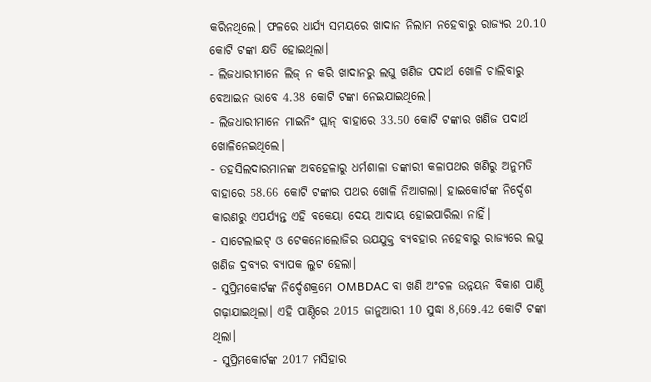କରିନଥିଲେ। ଫଳରେ ଧାର୍ଯ୍ୟ ସମୟରେ ଖାଦାନ ନିଲାମ ନହେବାରୁ ରାଜ୍ୟର 20.10 କୋଟି ଟଙ୍କା କ୍ଷତି ହୋଇଥିଲା।
- ଲିଜଧାରୀମାନେ ଲିଜ୍ ନ କରି ଖାଦାନରୁ ଲଘୁ ଖଣିଜ ପଦାର୍ଥ ଖୋଳି ଚାଲିବାରୁ ବେଆଇନ ଭାବେ 4.38 କୋଟି ଟଙ୍କା ନେଇଯାଇଥିଲେ।
- ଲିଜଧାରୀମାନେ ମାଇନିଂ ପ୍ଲାନ୍ ବାହାରେ 33.50 କୋଟି ଟଙ୍କାର ଖଣିଜ ପଦାର୍ଥ ଖୋଳିନେଇଥିଲେ।
- ତହସିଲଦାରମାନଙ୍କ ଅବହେଳାରୁ ଧର୍ମଶାଳା ଡଙ୍କାରୀ କଳାପଥର ଖଣିରୁ ଅନୁମତି ବାହାରେ 58.66 କୋଟି ଟଙ୍କାର ପଥର ଖୋଳି ନିଆଗଲା। ହାଇକୋର୍ଟଙ୍କ ନିର୍ଦ୍ଦେଶ କାରଣରୁ ଏପର୍ଯ୍ୟନ୍ତ ଏହି ବକେୟା ଦେୟ ଆଦାୟ ହୋଇପାରିଲା ନାହିଁ।
- ସାଟେଲାଇଟ୍ ଓ ଟେକନୋଲୋଜିର ଉଯଯୁକ୍ତ ବ୍ୟବହାର ନହେବାରୁ ରାଜ୍ୟରେ ଲଘୁ ଖଣିଜ ଦ୍ରବ୍ୟର ବ୍ୟାପକ ଲୁଟ ହେଲା।
- ସୁପ୍ରିମକୋର୍ଟଙ୍କ ନିର୍ଦ୍ଦେଶକ୍ରମେ OMBDAC ବା ଖଣି ଅଂଚଳ ଉନ୍ନୟନ ବିକାଶ ପାଣ୍ଠି ଗଢ଼ାଯାଇଥିଲା। ଏହି ପାଣ୍ଠିରେ 2015 ଜାନୁଆରୀ 10 ସୁଦ୍ଧା 8,669.42 କୋଟି ଟଙ୍କା ଥିଲା।
- ସୁପ୍ରିମକୋର୍ଟଙ୍କ 2017 ମସିହାର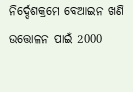ନିର୍ଦ୍ଦେଶକ୍ରମେ ବେଆଇନ ଖଣି ଉତ୍ତୋଳନ ପାଇଁ 2000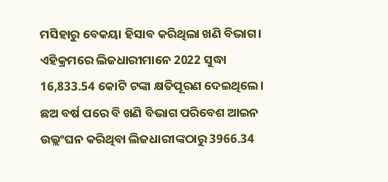ମସିହାରୁ ବେକୟା ହିସାବ କରିଥିଲା ଖଣି ବିଭାଗ। ଏହିକ୍ରମରେ ଲିଜଧାରୀମାନେ 2022 ସୁଦ୍ଧା 16,833.54 କୋଟି ଟଙ୍କା କ୍ଷତିପୂରଣ ଦେଇଥିଲେ। ଛଅ ବର୍ଷ ପରେ ବି ଖଣି ବିଭାଗ ପରିବେଶ ଆଇନ ଉଲ୍ଲଂଘନ କରିଥିବା ଲିଜଧାରୀଙ୍କଠାରୁ 3966.34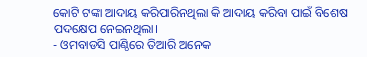କୋଟି ଟଙ୍କା ଆଦାୟ କରିପାରିନଥିଲା କି ଆଦାୟ କରିବା ପାଇଁ ବିଶେଷ ପଦକ୍ଷେପ ନେଇନଥିଲା।
- ଓମବାଡସି ପାଣ୍ଠିରେ ତିଆରି ଅନେକ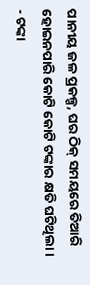ପାନୀୟ ଜଳ ପ୍ରକଳ୍ପ, ଘର ଠିକ୍ ସମୟରେ ତିଆରି ହୋଇନପାରି କୋଟି କୋଟି ଟଙ୍କାର କ୍ଷତି ଘଟିଥିଲା।
- ଟଙ୍କା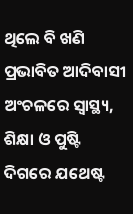ଥିଲେ ବି ଖଣି ପ୍ରଭାବିତ ଆଦିବାସୀ ଅଂଚଳରେ ସ୍ବାସ୍ଥ୍ୟ, ଶିକ୍ଷା ଓ ପୁଷ୍ଟି ଦିଗରେ ଯଥେଷ୍ଟ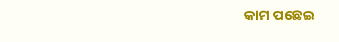କାମ ପଛେଇ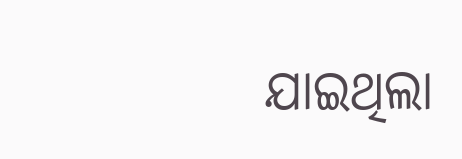ଯାଇଥିଲା